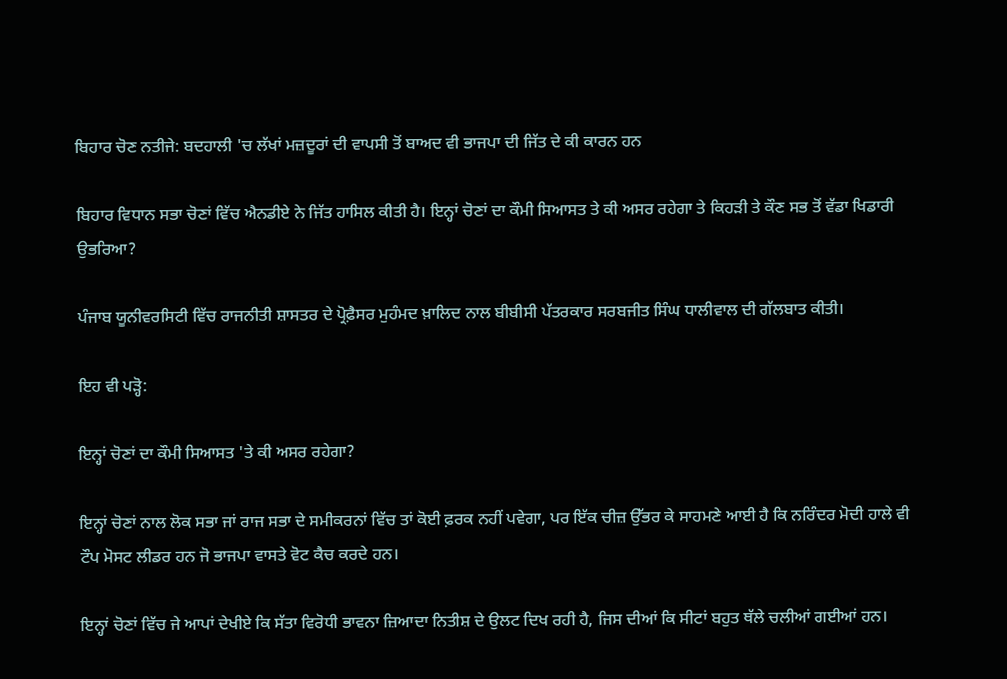ਬਿਹਾਰ ਚੋਣ ਨਤੀਜੇ: ਬਦਹਾਲੀ 'ਚ ਲੱਖਾਂ ਮਜ਼ਦੂਰਾਂ ਦੀ ਵਾਪਸੀ ਤੋਂ ਬਾਅਦ ਵੀ ਭਾਜਪਾ ਦੀ ਜਿੱਤ ਦੇ ਕੀ ਕਾਰਨ ਹਨ

ਬਿਹਾਰ ਵਿਧਾਨ ਸਭਾ ਚੋਣਾਂ ਵਿੱਚ ਐਨਡੀਏ ਨੇ ਜਿੱਤ ਹਾਸਿਲ ਕੀਤੀ ਹੈ। ਇਨ੍ਹਾਂ ਚੋਣਾਂ ਦਾ ਕੌਮੀ ਸਿਆਸਤ ਤੇ ਕੀ ਅਸਰ ਰਹੇਗਾ ਤੇ ਕਿਹੜੀ ਤੇ ਕੌਣ ਸਭ ਤੋਂ ਵੱਡਾ ਖਿਡਾਰੀ ਉਭਰਿਆ?

ਪੰਜਾਬ ਯੂਨੀਵਰਸਿਟੀ ਵਿੱਚ ਰਾਜਨੀਤੀ ਸ਼ਾਸਤਰ ਦੇ ਪ੍ਰੋਫ਼ੈਸਰ ਮੁਹੰਮਦ ਖ਼ਾਲਿਦ ਨਾਲ ਬੀਬੀਸੀ ਪੱਤਰਕਾਰ ਸਰਬਜੀਤ ਸਿੰਘ ਧਾਲੀਵਾਲ ਦੀ ਗੱਲਬਾਤ ਕੀਤੀ।

ਇਹ ਵੀ ਪੜ੍ਹੋ:

ਇਨ੍ਹਾਂ ਚੋਣਾਂ ਦਾ ਕੌਮੀ ਸਿਆਸਤ 'ਤੇ ਕੀ ਅਸਰ ਰਹੇਗਾ?

ਇਨ੍ਹਾਂ ਚੋਣਾਂ ਨਾਲ ਲੋਕ ਸਭਾ ਜਾਂ ਰਾਜ ਸਭਾ ਦੇ ਸਮੀਕਰਨਾਂ ਵਿੱਚ ਤਾਂ ਕੋਈ ਫ਼ਰਕ ਨਹੀਂ ਪਵੇਗਾ, ਪਰ ਇੱਕ ਚੀਜ਼ ਉੱਭਰ ਕੇ ਸਾਹਮਣੇ ਆਈ ਹੈ ਕਿ ਨਰਿੰਦਰ ਮੋਦੀ ਹਾਲੇ ਵੀ ਟੌਪ ਮੋਸਟ ਲੀਡਰ ਹਨ ਜੋ ਭਾਜਪਾ ਵਾਸਤੇ ਵੋਟ ਕੈਚ ਕਰਦੇ ਹਨ।

ਇਨ੍ਹਾਂ ਚੋਣਾਂ ਵਿੱਚ ਜੇ ਆਪਾਂ ਦੇਖੀਏ ਕਿ ਸੱਤਾ ਵਿਰੋਧੀ ਭਾਵਨਾ ਜ਼ਿਆਦਾ ਨਿਤੀਸ਼ ਦੇ ਉਲਟ ਦਿਖ ਰਹੀ ਹੈ, ਜਿਸ ਦੀਆਂ ਕਿ ਸੀਟਾਂ ਬਹੁਤ ਥੱਲੇ ਚਲੀਆਂ ਗਈਆਂ ਹਨ।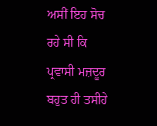ਅਸੀਂ ਇਹ ਸੋਚ ਰਹੇ ਸੀ ਕਿ ਪ੍ਰਵਾਸੀ ਮਜ਼ਦੂਰ ਬਹੁਤ ਹੀ ਤਸੀਹੇ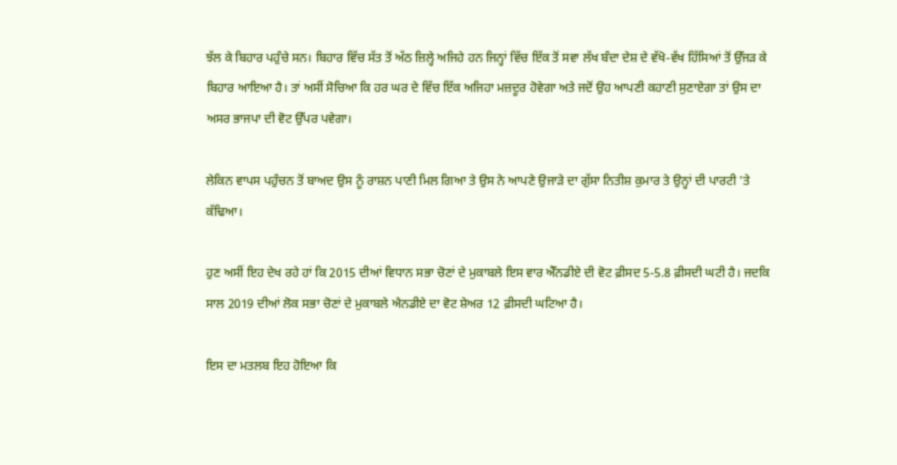ਝੱਲ ਕੇ ਬਿਹਾਰ ਪਹੁੰਚੇ ਸਨ। ਬਿਹਾਰ ਵਿੱਚ ਸੱਤ ਤੋਂ ਅੱਠ ਜ਼ਿਲ੍ਹੇ ਅਜਿਹੇ ਹਨ ਜਿਨ੍ਹਾਂ ਵਿੱਚ ਇੱਕ ਤੋਂ ਸਵਾ ਲੱਖ ਬੰਦਾ ਦੇਸ਼ ਦੇ ਵੱਖੋ-ਵੱਖ ਹਿੱਸਿਆਂ ਤੋਂ ਉੱਜੜ ਕੇ ਬਿਹਾਰ ਆਇਆ ਹੈ। ਤਾਂ ਅਸੀਂ ਸੋਚਿਆ ਕਿ ਹਰ ਘਰ ਦੇ ਵਿੱਚ ਇੱਕ ਅਜਿਹਾ ਮਜ਼ਦੂਰ ਹੋਵੇਗਾ ਅਤੇ ਜਦੋਂ ਉਹ ਆਪਣੀ ਕਹਾਣੀ ਸੁਣਾਏਗਾ ਤਾਂ ਉਸ ਦਾ ਅਸਰ ਭਾਜਪਾ ਦੀ ਵੋਟ ਉੱਪਰ ਪਵੇਗਾ।

ਲੇਕਿਨ ਵਾਪਸ ਪਹੁੰਚਨ ਤੋਂ ਬਾਅਦ ਉਸ ਨੂੰ ਰਾਸ਼ਨ ਪਾਣੀ ਮਿਲ ਗਿਆ ਤੇ ਉਸ ਨੇ ਆਪਣੇ ਉਜਾੜੇ ਦਾ ਗੁੱਸਾ ਨਿਤੀਸ਼ ਕੁਮਾਰ ਤੇ ਉਨ੍ਹਾਂ ਦੀ ਪਾਰਟੀ 'ਤੇ ਕੱਢਿਆ।

ਹੁਣ ਅਸੀਂ ਇਹ ਦੇਖ ਰਹੇ ਹਾਂ ਕਿ 2015 ਦੀਆਂ ਵਿਧਾਨ ਸਭਾ ਚੋਣਾਂ ਦੇ ਮੁਕਾਬਲੇ ਇਸ ਵਾਰ ਐੱਨਡੀਏ ਦੀ ਵੋਟ ਫ਼ੀਸਦ 5-5.8 ਫ਼ੀਸਦੀ ਘਟੀ ਹੈ। ਜਦਕਿ ਸਾਲ 2019 ਦੀਆਂ ਲੋਕ ਸਭਾ ਚੋਣਾਂ ਦੇ ਮੁਕਾਬਲੇ ਐਨਡੀਏ ਦਾ ਵੋਟ ਸ਼ੇਅਰ 12 ਫ਼ੀਸਦੀ ਘਟਿਆ ਹੈ।

ਇਸ ਦਾ ਮਤਲਬ ਇਹ ਹੋਇਆ ਕਿ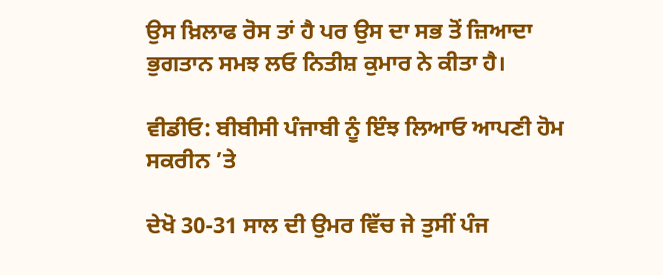ਉਸ ਖ਼ਿਲਾਫ ਰੋਸ ਤਾਂ ਹੈ ਪਰ ਉਸ ਦਾ ਸਭ ਤੋਂ ਜ਼ਿਆਦਾ ਭੁਗਤਾਨ ਸਮਝ ਲਓ ਨਿਤੀਸ਼ ਕੁਮਾਰ ਨੇ ਕੀਤਾ ਹੈ।

ਵੀਡੀਓ: ਬੀਬੀਸੀ ਪੰਜਾਬੀ ਨੂੰ ਇੰਝ ਲਿਆਓ ਆਪਣੀ ਹੋਮ ਸਕਰੀਨ ’ਤੇ

ਦੇਖੋ 30-31 ਸਾਲ ਦੀ ਉਮਰ ਵਿੱਚ ਜੇ ਤੁਸੀਂ ਪੰਜ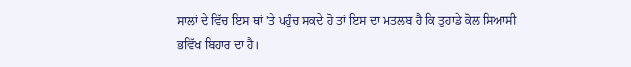ਸਾਲਾਂ ਦੇ ਵਿੱਚ ਇਸ ਥਾਂ 'ਤੇ ਪਹੁੰਚ ਸਕਦੇ ਹੋ ਤਾਂ ਇਸ ਦਾ ਮਤਲਬ ਹੈ ਕਿ ਤੁਹਾਡੇ ਕੋਲ ਸਿਆਸੀ ਭਵਿੱਖ ਬਿਹਾਰ ਦਾ ਹੈ।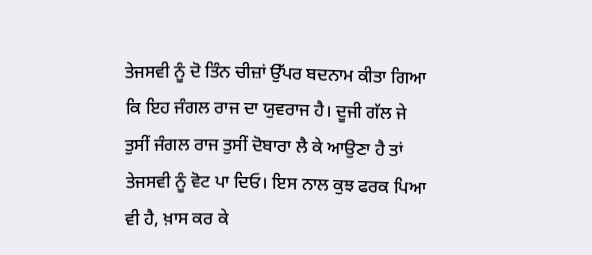ਤੇਜਸਵੀ ਨੂੰ ਦੋ ਤਿੰਨ ਚੀਜ਼ਾਂ ਉੱਪਰ ਬਦਨਾਮ ਕੀਤਾ ਗਿਆ ਕਿ ਇਹ ਜੰਗਲ ਰਾਜ ਦਾ ਯੁਵਰਾਜ ਹੈ। ਦੂਜੀ ਗੱਲ ਜੇ ਤੁਸੀਂ ਜੰਗਲ ਰਾਜ ਤੁਸੀਂ ਦੋਬਾਰਾ ਲੈ ਕੇ ਆਉਣਾ ਹੈ ਤਾਂ ਤੇਜਸਵੀ ਨੂੰ ਵੋਟ ਪਾ ਦਿਓ। ਇਸ ਨਾਲ ਕੁਝ ਫਰਕ ਪਿਆ ਵੀ ਹੈ, ਖ਼ਾਸ ਕਰ ਕੇ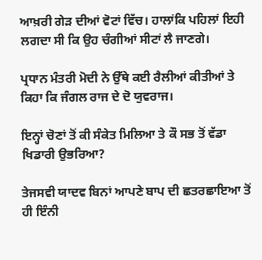ਆਖ਼ਰੀ ਗੇੜ ਦੀਆਂ ਵੋਟਾਂ ਵਿੱਚ। ਹਾਲਾਂਕਿ ਪਹਿਲਾਂ ਇਹੀ ਲਗਦਾ ਸੀ ਕਿ ਉਹ ਚੰਗੀਆਂ ਸੀਟਾਂ ਲੈ ਜਾਣਗੇ।

ਪ੍ਰਧਾਨ ਮੰਤਰੀ ਮੋਦੀ ਨੇ ਉੱਥੇ ਕਈ ਰੈਲੀਆਂ ਕੀਤੀਆਂ ਤੇ ਕਿਹਾ ਕਿ ਜੰਗਲ ਰਾਜ ਦੇ ਦੋ ਯੁਵਰਾਜ।

ਇਨ੍ਹਾਂ ਚੋਣਾਂ ਤੋਂ ਕੀ ਸੰਕੇਤ ਮਿਲਿਆ ਤੇ ਕੌ ਸਭ ਤੋਂ ਵੱਡਾ ਖਿਡਾਰੀ ਉਭਰਿਆ?

ਤੇਜਸਵੀ ਯਾਦਵ ਬਿਨਾਂ ਆਪਣੇ ਬਾਪ ਦੀ ਛਤਰਛਾਇਆ ਤੋਂ ਹੀ ਇੰਨੀ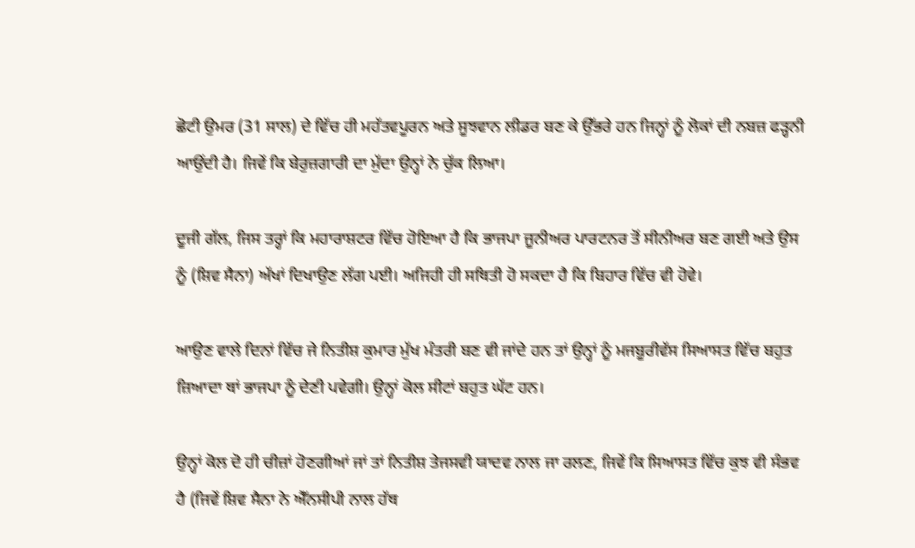ਛੋਟੀ ਉਮਰ (31 ਸਾਲ) ਦੇ ਵਿੱਚ ਹੀ ਮਹੱਤਵਪੂਰਨ ਅਤੇ ਸੂਝਵਾਨ ਲੀਡਰ ਬਣ ਕੇ ਉੱਭਰੇ ਹਨ ਜਿਨ੍ਹਾਂ ਨੂੰ ਲੋਕਾਂ ਦੀ ਨਬਜ਼ ਫੜ੍ਹਨੀ ਆਉਂਦੀ ਹੈ। ਜਿਵੇਂ ਕਿ ਬੇਰੁਜ਼ਗਾਰੀ ਦਾ ਮੁੱਦਾ ਉਨ੍ਹਾਂ ਨੇ ਚੁੱਕ ਲਿਆ।

ਦੂਜੀ ਗੱਲ, ਜਿਸ ਤਰ੍ਹਾਂ ਕਿ ਮਹਾਰਾਸ਼ਟਰ ਵਿੱਚ ਹੋਇਆ ਹੈ ਕਿ ਭਾਜਪਾ ਜੂਨੀਅਰ ਪਾਰਟਨਰ ਤੋਂ ਸੀਨੀਅਰ ਬਣ ਗਈ ਅਤੇ ਉਸ ਨੂੰ (ਸ਼ਿਵ ਸੈਨਾ) ਅੱਖਾਂ ਦਿਖਾਉਣ ਲੱਗ ਪਈ। ਅਜਿਹੀ ਹੀ ਸਥਿਤੀ ਹੋ ਸਕਦਾ ਹੈ ਕਿ ਬਿਹਾਰ ਵਿੱਚ ਵੀ ਹੋਵੇ।

ਆਉਣ ਵਾਲੇ ਦਿਨਾਂ ਵਿੱਚ ਜੇ ਨਿਤੀਸ਼ ਕੁਮਾਰ ਮੁੱਖ ਮੰਤਰੀ ਬਣ ਵੀ ਜਾਂਦੇ ਹਨ ਤਾਂ ਉਨ੍ਹਾਂ ਨੂੰ ਮਜਬੂਰੀਵੱਸ ਸਿਆਸਤ ਵਿੱਚ ਬਹੁਤ ਜ਼ਿਆਦਾ ਥਾਂ ਭਾਜਪਾ ਨੂੰ ਦੇਣੀ ਪਵੇਗੀ। ਉਨ੍ਹਾਂ ਕੋਲ ਸੀਟਾਂ ਬਹੁਤ ਘੱਟ ਹਨ।

ਉਨ੍ਹਾਂ ਕੋਲ ਦੋ ਹੀ ਚੀਜ਼ਾਂ ਹੋਣਗੀਆਂ ਜਾਂ ਤਾਂ ਨਿਤੀਸ਼ ਤੇਜਸਵੀ ਯਾਦਵ ਨਾਲ ਜਾ ਰਲਣ, ਜਿਵੇਂ ਕਿ ਸਿਆਸਤ ਵਿੱਚ ਕੁਝ ਵੀ ਸੰਭਵ ਹੈ (ਜਿਵੇਂ ਸ਼ਿਵ ਸੈਨਾ ਨੇ ਐੱਨਸੀਪੀ ਨਾਲ ਹੱਥ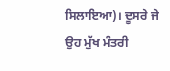ਸਿਲਾਇਆ)। ਦੂਸਰੇ ਜੇ ਉਹ ਮੁੱਖ ਮੰਤਰੀ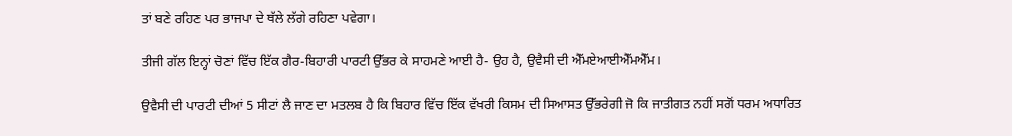ਤਾਂ ਬਣੇ ਰਹਿਣ ਪਰ ਭਾਜਪਾ ਦੇ ਥੱਲੇ ਲੱਗੇ ਰਹਿਣਾ ਪਵੇਗਾ।

ਤੀਜੀ ਗੱਲ ਇਨ੍ਹਾਂ ਚੋਣਾਂ ਵਿੱਚ ਇੱਕ ਗੈਰ-ਬਿਹਾਰੀ ਪਾਰਟੀ ਉੱਭਰ ਕੇ ਸਾਹਮਣੇ ਆਈ ਹੈ- ਉਹ ਹੈ, ਉਵੈਸੀ ਦੀ ਐੱਮਏਆਈਐੱਮਐੱਮ।

ਉਵੈਸੀ ਦੀ ਪਾਰਟੀ ਦੀਆਂ 5 ਸੀਟਾਂ ਲੈ ਜਾਣ ਦਾ ਮਤਲਬ ਹੈ ਕਿ ਬਿਹਾਰ ਵਿੱਚ ਇੱਕ ਵੱਖਰੀ ਕਿਸਮ ਦੀ ਸਿਆਸਤ ਉੱਭਰੇਗੀ ਜੋ ਕਿ ਜਾਤੀਗਤ ਨਹੀਂ ਸਗੋਂ ਧਰਮ ਅਧਾਰਿਤ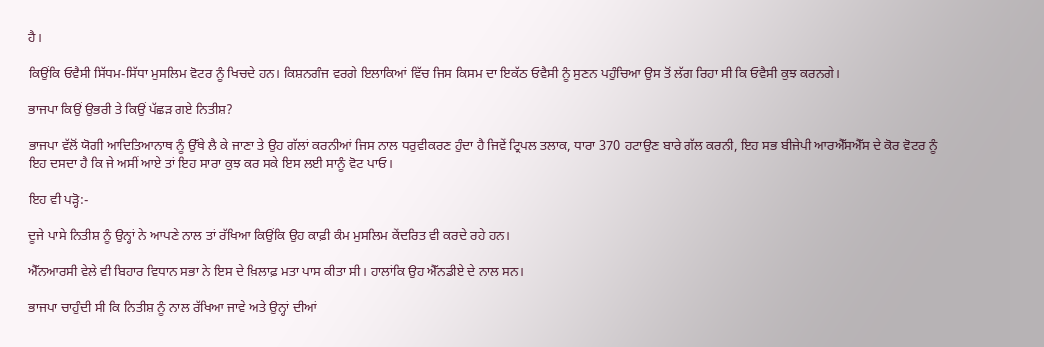ਹੈ।

ਕਿਉਂਕਿ ਓਵੈਸੀ ਸਿੱਧਮ-ਸਿੱਧਾ ਮੁਸਲਿਮ ਵੋਟਰ ਨੂੰ ਖਿਚਦੇ ਹਨ। ਕਿਸ਼ਨਗੰਜ ਵਰਗੇ ਇਲਾਕਿਆਂ ਵਿੱਚ ਜਿਸ ਕਿਸਮ ਦਾ ਇਕੱਠ ਓਵੈਸੀ ਨੂੰ ਸੁਣਨ ਪਹੁੰਚਿਆ ਉਸ ਤੋਂ ਲੱਗ ਰਿਹਾ ਸੀ ਕਿ ਓਵੈਸੀ ਕੁਝ ਕਰਨਗੇ।

ਭਾਜਪਾ ਕਿਉਂ ਉਭਰੀ ਤੇ ਕਿਉਂ ਪੱਛੜ ਗਏ ਨਿਤੀਸ਼?

ਭਾਜਪਾ ਵੱਲੋਂ ਯੋਗੀ ਆਦਿਤਿਆਨਾਥ ਨੂੰ ਉੱਥੇ ਲੈ ਕੇ ਜਾਣਾ ਤੇ ਉਹ ਗੱਲਾਂ ਕਰਨੀਆਂ ਜਿਸ ਨਾਲ ਧਰੁਵੀਕਰਣ ਹੁੰਦਾ ਹੈ ਜਿਵੇਂ ਟ੍ਰਿਪਲ ਤਲਾਕ, ਧਾਰਾ 370 ਹਟਾਉਣ ਬਾਰੇ ਗੱਲ ਕਰਨੀ, ਇਹ ਸਭ ਬੀਜੇਪੀ ਆਰਐੱਸਐੱਸ ਦੇ ਕੋਰ ਵੋਟਰ ਨੂੰ ਇਹ ਦਸਦਾ ਹੈ ਕਿ ਜੇ ਅਸੀਂ ਆਏ ਤਾਂ ਇਹ ਸਾਰਾ ਕੁਝ ਕਰ ਸਕੇ ਇਸ ਲਈ ਸਾਨੂੰ ਵੋਟ ਪਾਓ।

ਇਹ ਵੀ ਪੜ੍ਹੋ:-

ਦੂਜੇ ਪਾਸੇ ਨਿਤੀਸ਼ ਨੂੰ ਉਨ੍ਹਾਂ ਨੇ ਆਪਣੇ ਨਾਲ ਤਾਂ ਰੱਖਿਆ ਕਿਉਂਕਿ ਉਹ ਕਾਫ਼ੀ ਕੰਮ ਮੁਸਲਿਮ ਕੇਂਦਰਿਤ ਵੀ ਕਰਦੇ ਰਹੇ ਹਨ।

ਐੱਨਆਰਸੀ ਵੇਲੇ ਵੀ ਬਿਹਾਰ ਵਿਧਾਨ ਸਭਾ ਨੇ ਇਸ ਦੇ ਖ਼ਿਲਾਫ਼ ਮਤਾ ਪਾਸ ਕੀਤਾ ਸੀ। ਹਾਲਾਂਕਿ ਉਹ ਐੱਨਡੀਏ ਦੇ ਨਾਲ ਸਨ।

ਭਾਜਪਾ ਚਾਹੁੰਦੀ ਸੀ ਕਿ ਨਿਤੀਸ਼ ਨੂੰ ਨਾਲ ਰੱਖਿਆ ਜਾਵੇ ਅਤੇ ਉਨ੍ਹਾਂ ਦੀਆਂ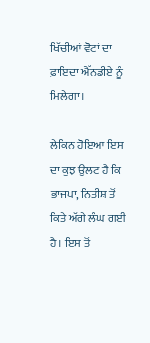ਖਿੱਚੀਆਂ ਵੋਟਾਂ ਦਾ ਫ਼ਾਇਦਾ ਐੱਨਡੀਏ ਨੂੰ ਮਿਲੇਗਾ।

ਲੇਕਿਨ ਹੋਇਆ ਇਸ ਦਾ ਕੁਝ ਉਲਟ ਹੈ ਕਿ ਭਾਜਪਾ, ਨਿਤੀਸ਼ ਤੋਂ ਕਿਤੇ ਅੱਗੇ ਲੰਘ ਗਈ ਹੈ। ਇਸ ਤੋਂ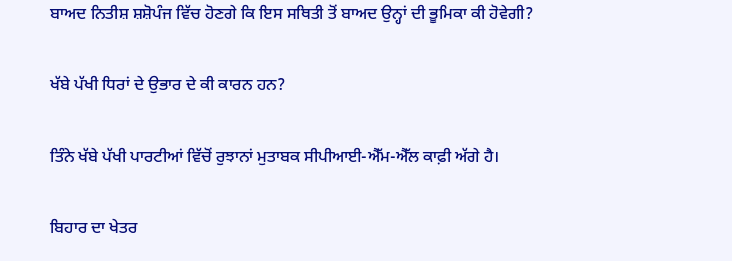ਬਾਅਦ ਨਿਤੀਸ਼ ਸ਼ਸ਼ੋਪੰਜ ਵਿੱਚ ਹੋਣਗੇ ਕਿ ਇਸ ਸਥਿਤੀ ਤੋਂ ਬਾਅਦ ਉਨ੍ਹਾਂ ਦੀ ਭੂਮਿਕਾ ਕੀ ਹੋਵੇਗੀ?

ਖੱਬੇ ਪੱਖੀ ਧਿਰਾਂ ਦੇ ਉਭਾਰ ਦੇ ਕੀ ਕਾਰਨ ਹਨ?

ਤਿੰਨੇ ਖੱਬੇ ਪੱਖੀ ਪਾਰਟੀਆਂ ਵਿੱਚੋਂ ਰੁਝਾਨਾਂ ਮੁਤਾਬਕ ਸੀਪੀਆਈ-ਐੱਮ-ਐੱਲ ਕਾਫ਼ੀ ਅੱਗੇ ਹੈ।

ਬਿਹਾਰ ਦਾ ਖੇਤਰ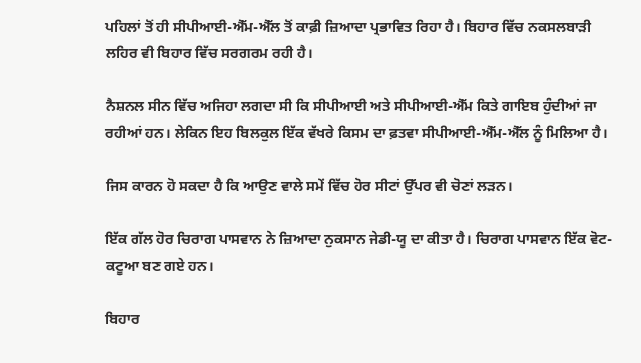ਪਹਿਲਾਂ ਤੋਂ ਹੀ ਸੀਪੀਆਈ-ਐੱਮ-ਐੱਲ ਤੋਂ ਕਾਫ਼ੀ ਜ਼ਿਆਦਾ ਪ੍ਰਭਾਵਿਤ ਰਿਹਾ ਹੈ। ਬਿਹਾਰ ਵਿੱਚ ਨਕਸਲਬਾੜੀ ਲਹਿਰ ਵੀ ਬਿਹਾਰ ਵਿੱਚ ਸਰਗਰਮ ਰਹੀ ਹੈ।

ਨੈਸ਼ਨਲ ਸੀਨ ਵਿੱਚ ਅਜਿਹਾ ਲਗਦਾ ਸੀ ਕਿ ਸੀਪੀਆਈ ਅਤੇ ਸੀਪੀਆਈ-ਐੱਮ ਕਿਤੇ ਗਾਇਬ ਹੁੰਦੀਆਂ ਜਾ ਰਹੀਆਂ ਹਨ। ਲੇਕਿਨ ਇਹ ਬਿਲਕੁਲ ਇੱਕ ਵੱਖਰੇ ਕਿਸਮ ਦਾ ਫ਼ਤਵਾ ਸੀਪੀਆਈ-ਐੱਮ-ਐੱਲ ਨੂੰ ਮਿਲਿਆ ਹੈ।

ਜਿਸ ਕਾਰਨ ਹੋ ਸਕਦਾ ਹੈ ਕਿ ਆਉਣ ਵਾਲੇ ਸਮੇਂ ਵਿੱਚ ਹੋਰ ਸੀਟਾਂ ਉੱਪਰ ਵੀ ਚੋਣਾਂ ਲੜਨ।

ਇੱਕ ਗੱਲ ਹੋਰ ਚਿਰਾਗ ਪਾਸਵਾਨ ਨੇ ਜ਼ਿਆਦਾ ਨੁਕਸਾਨ ਜੇਡੀ-ਯੂ ਦਾ ਕੀਤਾ ਹੈ। ਚਿਰਾਗ ਪਾਸਵਾਨ ਇੱਕ ਵੋਟ-ਕਟੂਆ ਬਣ ਗਏ ਹਨ।

ਬਿਹਾਰ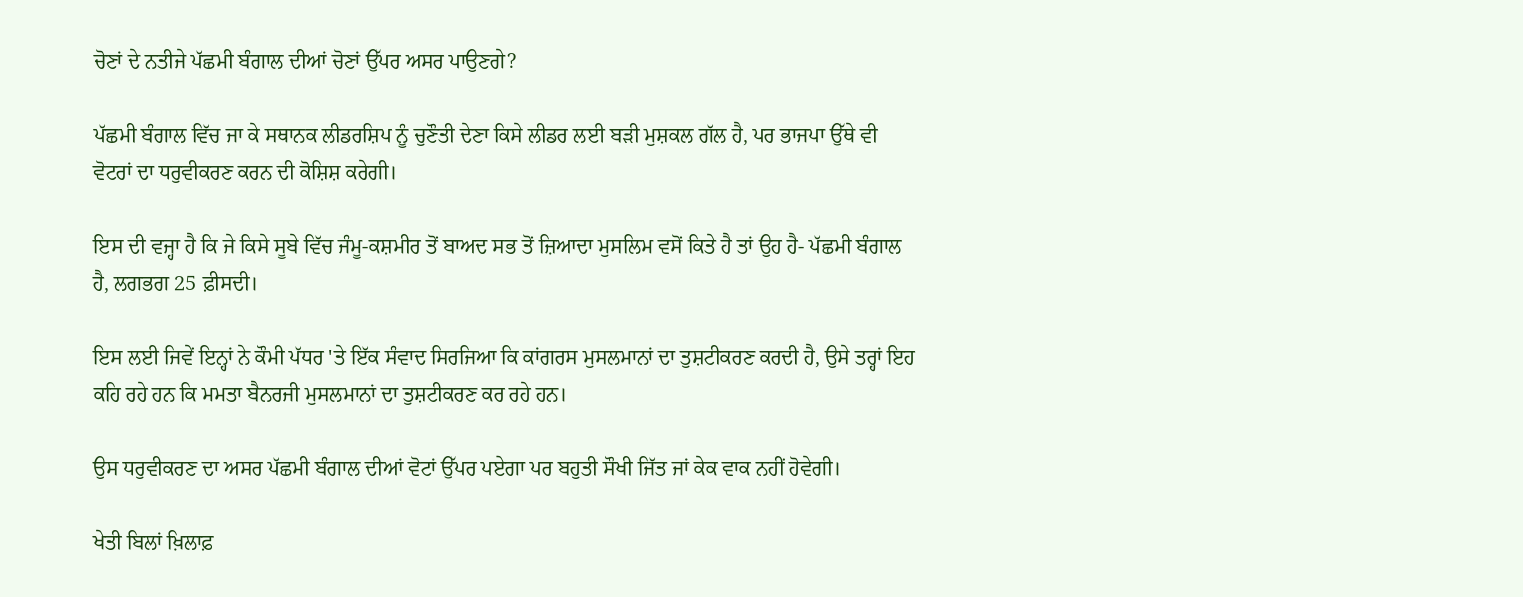ਚੋਣਾਂ ਦੇ ਨਤੀਜੇ ਪੱਛਮੀ ਬੰਗਾਲ ਦੀਆਂ ਚੋਣਾਂ ਉੱਪਰ ਅਸਰ ਪਾਉਣਗੇ?

ਪੱਛਮੀ ਬੰਗਾਲ ਵਿੱਚ ਜਾ ਕੇ ਸਥਾਨਕ ਲੀਡਰਸ਼ਿਪ ਨੂੰ ਚੁਣੌਤੀ ਦੇਣਾ ਕਿਸੇ ਲੀਡਰ ਲਈ ਬੜੀ ਮੁਸ਼ਕਲ ਗੱਲ ਹੈ, ਪਰ ਭਾਜਪਾ ਉੱਥੇ ਵੀ ਵੋਟਰਾਂ ਦਾ ਧਰੁਵੀਕਰਣ ਕਰਨ ਦੀ ਕੋਸ਼ਿਸ਼ ਕਰੇਗੀ।

ਇਸ ਦੀ ਵਜ੍ਹਾ ਹੈ ਕਿ ਜੇ ਕਿਸੇ ਸੂਬੇ ਵਿੱਚ ਜੰਮੂ-ਕਸ਼ਮੀਰ ਤੋਂ ਬਾਅਦ ਸਭ ਤੋਂ ਜ਼ਿਆਦਾ ਮੁਸਲਿਮ ਵਸੋਂ ਕਿਤੇ ਹੈ ਤਾਂ ਉਹ ਹੈ- ਪੱਛਮੀ ਬੰਗਾਲ ਹੈ, ਲਗਭਗ 25 ਫ਼ੀਸਦੀ।

ਇਸ ਲਈ ਜਿਵੇਂ ਇਨ੍ਹਾਂ ਨੇ ਕੌਮੀ ਪੱਧਰ 'ਤੇ ਇੱਕ ਸੰਵਾਦ ਸਿਰਜਿਆ ਕਿ ਕਾਂਗਰਸ ਮੁਸਲਮਾਨਾਂ ਦਾ ਤੁਸ਼ਟੀਕਰਣ ਕਰਦੀ ਹੈ, ਉਸੇ ਤਰ੍ਹਾਂ ਇਹ ਕਹਿ ਰਹੇ ਹਨ ਕਿ ਮਮਤਾ ਬੈਨਰਜੀ ਮੁਸਲਮਾਨਾਂ ਦਾ ਤੁਸ਼ਟੀਕਰਣ ਕਰ ਰਹੇ ਹਨ।

ਉਸ ਧਰੁਵੀਕਰਣ ਦਾ ਅਸਰ ਪੱਛਮੀ ਬੰਗਾਲ ਦੀਆਂ ਵੋਟਾਂ ਉੱਪਰ ਪਏਗਾ ਪਰ ਬਹੁਤੀ ਸੌਖੀ ਜਿੱਤ ਜਾਂ ਕੇਕ ਵਾਕ ਨਹੀਂ ਹੋਵੇਗੀ।

ਖੇਤੀ ਬਿਲਾਂ ਖ਼ਿਲਾਫ਼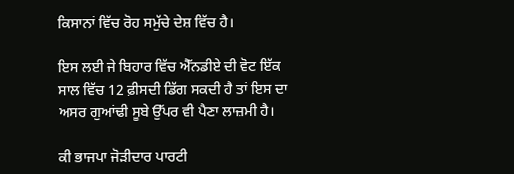ਕਿਸਾਨਾਂ ਵਿੱਚ ਰੋਹ ਸਮੁੱਚੇ ਦੇਸ਼ ਵਿੱਚ ਹੈ।

ਇਸ ਲਈ ਜੇ ਬਿਹਾਰ ਵਿੱਚ ਐੱਨਡੀਏ ਦੀ ਵੋਟ ਇੱਕ ਸਾਲ ਵਿੱਚ 12 ਫ਼ੀਸਦੀ ਡਿੱਗ ਸਕਦੀ ਹੈ ਤਾਂ ਇਸ ਦਾ ਅਸਰ ਗੁਆਂਢੀ ਸੂਬੇ ਉੱਪਰ ਵੀ ਪੈਣਾ ਲਾਜ਼ਮੀ ਹੈ।

ਕੀ ਭਾਜਪਾ ਜੋੜੀਦਾਰ ਪਾਰਟੀ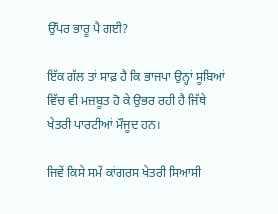ਉੱਪਰ ਭਾਰੂ ਪੈ ਗਈ?

ਇੱਕ ਗੱਲ ਤਾਂ ਸਾਫ਼ ਹੈ ਕਿ ਭਾਜਪਾ ਉਨ੍ਹਾਂ ਸੂਬਿਆਂ ਵਿੱਚ ਵੀ ਮਜ਼ਬੂਤ ਹੋ ਕੇ ਉਭਰ ਰਹੀ ਹੈ ਜਿੱਥੇ ਖੇਤਰੀ ਪਾਰਟੀਆਂ ਮੌਜੂਦ ਹਨ।

ਜਿਵੇਂ ਕਿਸੇ ਸਮੇਂ ਕਾਂਗਰਸ ਖੇਤਰੀ ਸਿਆਸੀ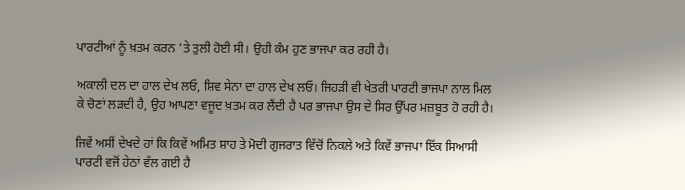ਪਾਰਟੀਆਂ ਨੂੰ ਖ਼ਤਮ ਕਰਨ 'ਤੇ ਤੁਲੀ ਹੋਈ ਸੀ। ਉਹੀ ਕੰਮ ਹੁਣ ਭਾਜਪਾ ਕਰ ਰਹੀ ਹੈ।

ਅਕਾਲੀ ਦਲ ਦਾ ਹਾਲ ਦੇਖ ਲਓ, ਸ਼ਿਵ ਸੇਨਾ ਦਾ ਹਾਲ ਦੇਖ ਲਓ। ਜਿਹੜੀ ਵੀ ਖੇਤਰੀ ਪਾਰਟੀ ਭਾਜਪਾ ਨਾਲ ਮਿਲ ਕੇ ਚੋਣਾਂ ਲੜਦੀ ਹੈ, ਉਹ ਆਪਣਾ ਵਜੂਦ ਖ਼ਤਮ ਕਰ ਲੈਂਦੀ ਹੈ ਪਰ ਭਾਜਪਾ ਉਸ ਦੇ ਸਿਰ ਉੱਪਰ ਮਜ਼ਬੂਤ ਹੋ ਰਹੀ ਹੈ।

ਜਿਵੇਂ ਅਸੀਂ ਦੇਖਦੇ ਹਾਂ ਕਿ ਕਿਵੇਂ ਅਮਿਤ ਸ਼ਾਹ ਤੇ ਮੋਦੀ ਗੁਜਰਾਤ ਵਿੱਚੋਂ ਨਿਕਲੇ ਅਤੇ ਕਿਵੇਂ ਭਾਜਪਾ ਇੱਕ ਸਿਆਸੀ ਪਾਰਟੀ ਵਜੋਂ ਹੇਠਾਂ ਵੱਲ ਗਈ ਹੈ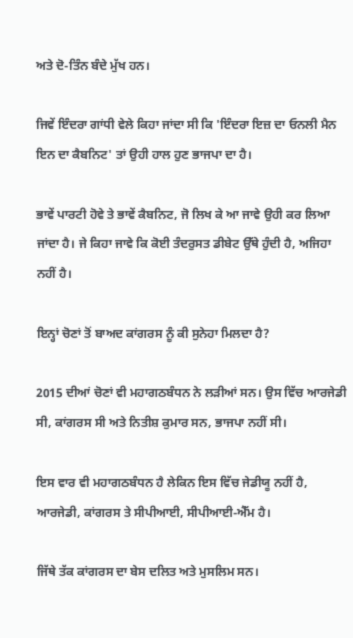ਅਤੇ ਦੋ-ਤਿੰਨ ਬੰਦੇ ਮੁੱਖ ਹਨ।

ਜਿਵੇਂ ਇੰਦਰਾ ਗਾਂਧੀ ਵੇਲੇ ਕਿਹਾ ਜਾਂਦਾ ਸੀ ਕਿ 'ਇੰਦਰਾ ਇਜ਼ ਦਾ ਓਨਲੀ ਮੈਨ ਇਨ ਦਾ ਕੈਬਨਿਟ' ਤਾਂ ਉਹੀ ਹਾਲ ਹੁਣ ਭਾਜਪਾ ਦਾ ਹੈ।

ਭਾਵੇਂ ਪਾਰਟੀ ਹੋਵੇ ਤੇ ਭਾਵੇਂ ਕੈਬਨਿਟ, ਜੋ ਲਿਖ ਕੇ ਆ ਜਾਵੇ ਉਹੀ ਕਰ ਲਿਆ ਜਾਂਦਾ ਹੈ। ਜੇ ਕਿਹਾ ਜਾਵੇ ਕਿ ਕੋਈ ਤੰਦਰੁਸਤ ਡੀਬੇਟ ਉੱਥੇ ਹੁੰਦੀ ਹੈ, ਅਜਿਹਾ ਨਹੀਂ ਹੈ।

ਇਨ੍ਹਾਂ ਚੋਣਾਂ ਤੋਂ ਬਾਅਦ ਕਾਂਗਰਸ ਨੂੰ ਕੀ ਸੁਨੇਹਾ ਮਿਲਦਾ ਹੈ?

2015 ਦੀਆਂ ਚੋਣਾਂ ਵੀ ਮਹਾਗਠਬੰਧਨ ਨੇ ਲੜੀਆਂ ਸਨ। ਉਸ ਵਿੱਚ ਆਰਜੇਡੀ ਸੀ, ਕਾਂਗਰਸ ਸੀ ਅਤੇ ਨਿਤੀਸ਼ ਕੁਮਾਰ ਸਨ, ਭਾਜਪਾ ਨਹੀਂ ਸੀ।

ਇਸ ਵਾਰ ਵੀ ਮਹਾਗਠਬੰਧਨ ਹੈ ਲੇਕਿਨ ਇਸ ਵਿੱਚ ਜੇਡੀਯੂ ਨਹੀਂ ਹੈ, ਆਰਜੇਡੀ, ਕਾਂਗਰਸ ਤੇ ਸੀਪੀਆਈ, ਸੀਪੀਆਈ-ਐੱਮ ਹੈ।

ਜਿੱਥੇ ਤੱਕ ਕਾਂਗਰਸ ਦਾ ਬੇਸ ਦਲਿਤ ਅਤੇ ਮੁਸਲਿਮ ਸਨ।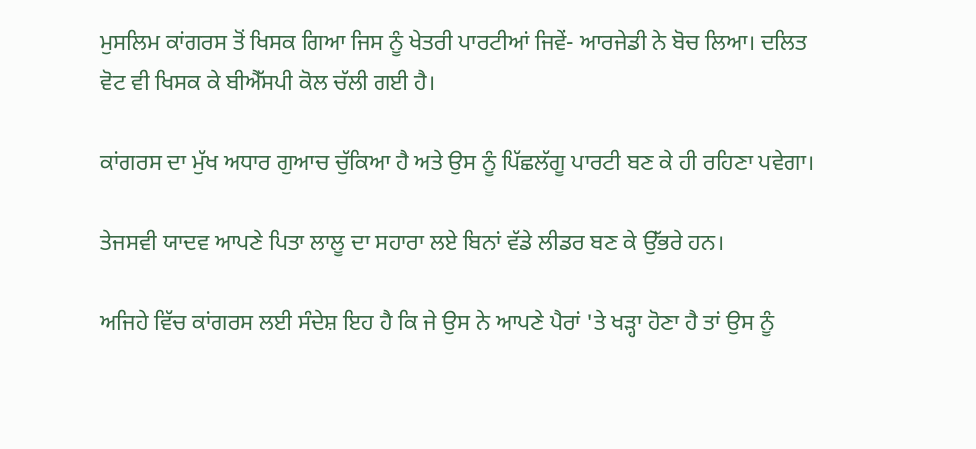ਮੁਸਲਿਮ ਕਾਂਗਰਸ ਤੋਂ ਖਿਸਕ ਗਿਆ ਜਿਸ ਨੂੰ ਖੇਤਰੀ ਪਾਰਟੀਆਂ ਜਿਵੇਂ- ਆਰਜੇਡੀ ਨੇ ਬੋਚ ਲਿਆ। ਦਲਿਤ ਵੋਟ ਵੀ ਖਿਸਕ ਕੇ ਬੀਐੱਸਪੀ ਕੋਲ ਚੱਲੀ ਗਈ ਹੈ।

ਕਾਂਗਰਸ ਦਾ ਮੁੱਖ ਅਧਾਰ ਗੁਆਚ ਚੁੱਕਿਆ ਹੈ ਅਤੇ ਉਸ ਨੂੰ ਪਿੱਛਲੱਗੂ ਪਾਰਟੀ ਬਣ ਕੇ ਹੀ ਰਹਿਣਾ ਪਵੇਗਾ।

ਤੇਜਸਵੀ ਯਾਦਵ ਆਪਣੇ ਪਿਤਾ ਲਾਲੂ ਦਾ ਸਹਾਰਾ ਲਏ ਬਿਨਾਂ ਵੱਡੇ ਲੀਡਰ ਬਣ ਕੇ ਉੱਭਰੇ ਹਨ।

ਅਜਿਹੇ ਵਿੱਚ ਕਾਂਗਰਸ ਲਈ ਸੰਦੇਸ਼ ਇਹ ਹੈ ਕਿ ਜੇ ਉਸ ਨੇ ਆਪਣੇ ਪੈਰਾਂ 'ਤੇ ਖੜ੍ਹਾ ਹੋਣਾ ਹੈ ਤਾਂ ਉਸ ਨੂੰ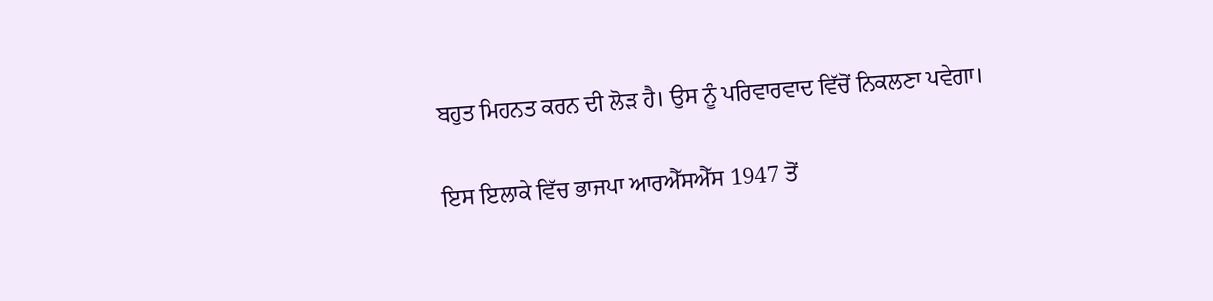ਬਹੁਤ ਮਿਹਨਤ ਕਰਨ ਦੀ ਲੋੜ ਹੈ। ਉਸ ਨੂੰ ਪਰਿਵਾਰਵਾਦ ਵਿੱਚੋਂ ਨਿਕਲਣਾ ਪਵੇਗਾ।

ਇਸ ਇਲਾਕੇ ਵਿੱਚ ਭਾਜਪਾ ਆਰਐੱਸਐੱਸ 1947 ਤੋਂ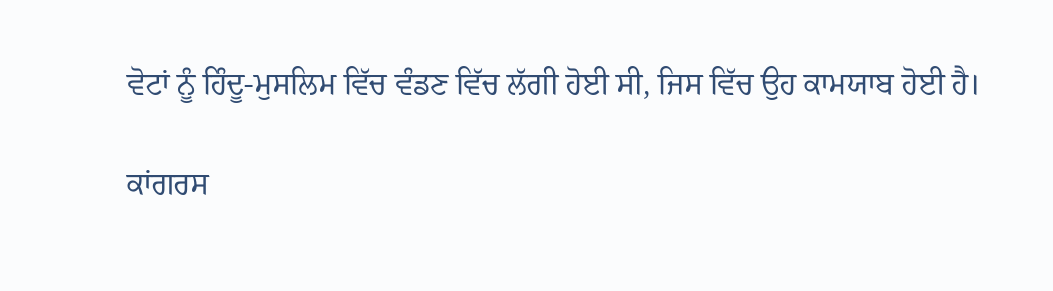ਵੋਟਾਂ ਨੂੰ ਹਿੰਦੂ-ਮੁਸਲਿਮ ਵਿੱਚ ਵੰਡਣ ਵਿੱਚ ਲੱਗੀ ਹੋਈ ਸੀ, ਜਿਸ ਵਿੱਚ ਉਹ ਕਾਮਯਾਬ ਹੋਈ ਹੈ।

ਕਾਂਗਰਸ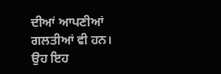ਦੀਆਂ ਆਪਣੀਆਂ ਗਲਤੀਆਂ ਵੀ ਹਨ। ਉਹ ਇਹ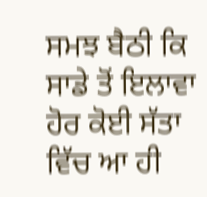ਸਮਝ ਬੈਠੀ ਕਿ ਸਾਡੇ ਤੋਂ ਇਲਾਵਾ ਹੋਰ ਕੋਈ ਸੱਤਾ ਵਿੱਚ ਆ ਹੀ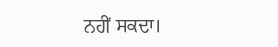ਨਹੀਂ ਸਕਦਾ।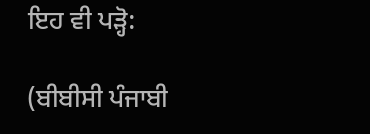ਇਹ ਵੀ ਪੜ੍ਹੋ:

(ਬੀਬੀਸੀ ਪੰਜਾਬੀ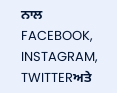ਨਾਲ FACEBOOK, INSTAGRAM, TWITTERਅਤੇ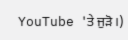YouTube 'ਤੇ ਜੁੜੋ।)